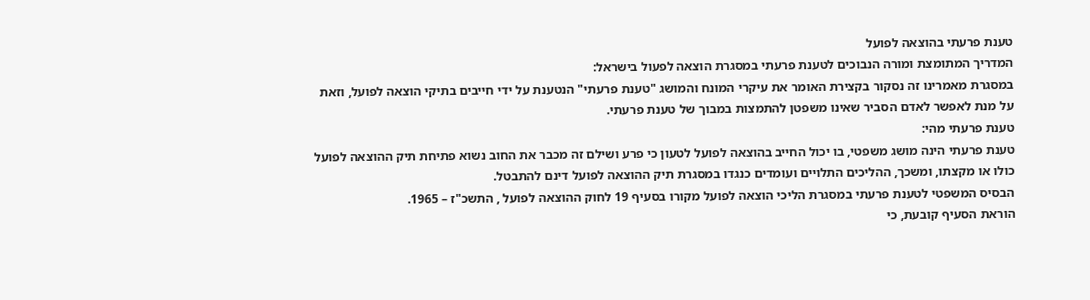טענת פרעתי בהוצאה לפועל
המדריך המתומצת ומורה הנבוכים לטענת פרעתי במסגרת הוצאה לפעול בישראל:
במסגרת מאמרינו זה נסקור בקצירת האומר את עיקרי המונח והמושג "טענת פרעתי" הנטענת על ידי חייבים בתיקי הוצאה לפועל, וזאת על מנת לאפשר לאדם הסביר שאינו משפטן להתמצות במבוך של טענת פרעתי.
טענת פרעתי מהי:
טענת פרעתי הינה מושג משפטי, בו יכול החייב בהוצאה לפועל לטעון כי פרע ושילם זה מכבר את החוב נשוא פתיחת תיק ההוצאה לפועל כולו או מקצתו, ומשכך, ההליכים התלויים ועומדים כנגדו במסגרת תיק ההוצאה לפועל דינם להתבטל.
הבסיס המשפטי לטענת פרעתי במסגרת הליכי הוצאה לפועל מקורו בסעיף 19 לחוק ההוצאה לפועל , התשכ"ז – 1965.
הוראת הסעיף קובעת, כי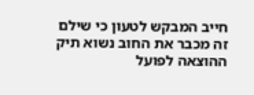חייב המבקש לטעון כי שילם זה מכבר את החוב נשוא תיק ההוצאה לפועל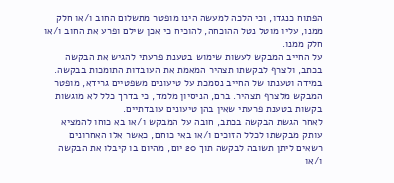הפתוח כנגדו, וכי הלכה למעשה הינו מופטר מתשלום החוב ו/או חלק ממנו, עליו מוטל נטל ההוכחה, להוכיח כי אכן שילם ופרע את החוב ו/או חלק ממנו.
על החייב המבקש לעשות שימוש בטענת פרעתי להגיש את הבקשה בכתב, ולצרף לבקשתו תצהיר המאמת את העובדות התומכות בבקשה.
במידה וטענתו של החייב נסמכת על טיעונים משפטיים גרידא, מופטר המבקש מלצרף תצהיר. ברם, הניסיון מלמד, כי בדרך כלל לא מוגשות בקשות בטענת פרעתי שאין בהן טיעונים עובדתיים.
לאחר הגשת הבקשה בכתב, חובה על המבקש ו/או בא כוחו להמציא עותק מבקשתו לכלל הזוכים ו/או באי כוחם, כאשר אלו האחרונים רשאים ליתן תשובה לבקשה תוך 20 יום, מהיום בו קיבלו את הבקשה ו/או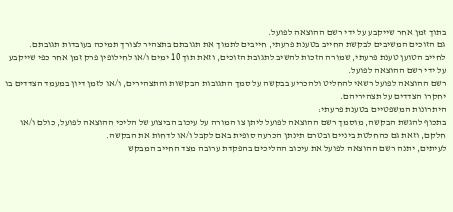בתוך זמן אחר שייקבע על ידי רשם ההוצאה לפועל.
גם הזוכים המשיבים לבקשת החייב בטענת פרעתי, חייבים לתמוך את תגובתם בתצהיר לצורך תמיכה בעובדות תגובתם.
לחייב הטוען טענת פרעתי, שמורה הזכות להשיב לתגובת הזוכים, וזאת תוך 10 ימים ו/או לחילופין פרק זמן אחר כפי שייקבע על ידי רשם ההוצאה לפועל.
רשם ההוצאה לפועל רשאי להחליט ולהכריע בבקשה על סמך התגובות הבקשות והתצהירים, ו/או לזמן דיון במעמד הצדדים בו יחקרו הצדדים על תצהיריהם.
היתרונות המשפטיים בטענת פרעתי:
בתכוף להגשת הבקשה, מוסמך רשם ההוצאה לפועל ליתן צו המורה על עיכוב הביצוע של הליכי ההוצאה לפועל, כולם ו/או חלקם, וזאת גם כהחלטת ביניים ובטרם תינתן הכרעה סופית באם לקבל ו/או לדחות את הבקשה.
לעיתים, יתנה רשם ההוצאה לפועל את עיכוב ההליכים בהפקדת ערובה מצד החייב המבקש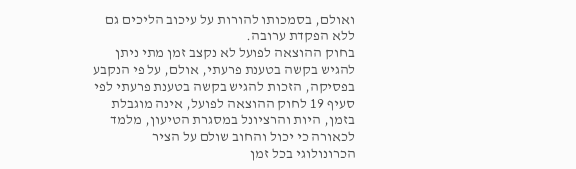ואולם, בסמכותו להורות על עיכוב הליכים גם ללא הפקדת ערובה.
בחוק ההוצאה לפועל לא נקצב זמן מתי ניתן להגיש בקשה בטענת פרעתי, אולם, על פי הנקבע בפסיקה, הזכות להגיש בקשה בטענת פרעתי לפי סעיף 19 לחוק ההוצאה לפועל, אינה מוגבלת בזמן, היות והרציונל במסגרת הטיעון, מלמד לכאורה כי יכול והחוב שולם על הציר הכרונולוגי בכל זמן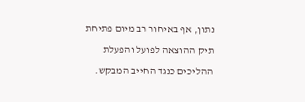נתון, אף באיחור רב מיום פתיחת תיק ההוצאה לפועל והפעלת ההליכים כנגד החייב המבקש.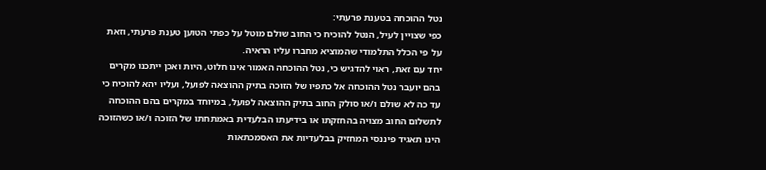נטל ההוכחה בטענת פרעתי:
כפי שצויין לעיל, הנטל להוכיח כי החוב שולם מוטל על כפתי הטוען טענת פרעתי, וזאת על פי הכלל התלמודי שהמוציא מחברו עליו הראיה.
יחד עם זאת, ראוי להדגיש כי, נטל ההוכחה האמור אינו חלוט, היות ואכן ייתכנו מקרים בהם יועבר נטל ההוכחה אל כתפיו של הזוכה בתיק ההוצאה לפועל, ועליו יהא להוכיח כי עד כה לא שולם ו/או סולק החוב בתיק ההוצאה לפועל, במיוחד במקרים בהם ההוכחה לתשלום החוב מצויה בהחזקתו או בידיעתו הבלעדית באמתחתו של הזוכה ו/או כשהזוכה הינו תאגיד פיננסי המחזיק בבלעדיות את האסמכתאות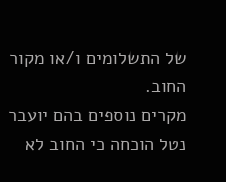של התשלומים ו/או מקור החוב.
מקרים נוספים בהם יועבר נטל הוכחה כי החוב לא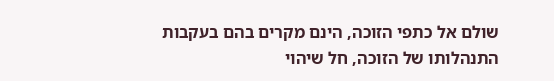שולם אל כתפי הזוכה, הינם מקרים בהם בעקבות התנהלותו של הזוכה, חל שיהוי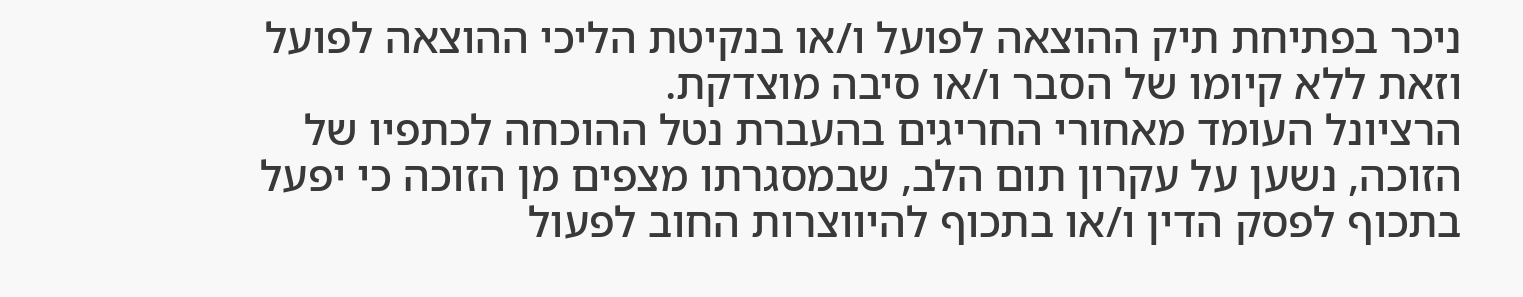ניכר בפתיחת תיק ההוצאה לפועל ו/או בנקיטת הליכי ההוצאה לפועל וזאת ללא קיומו של הסבר ו/או סיבה מוצדקת.
הרציונל העומד מאחורי החריגים בהעברת נטל ההוכחה לכתפיו של הזוכה, נשען על עקרון תום הלב, שבמסגרתו מצפים מן הזוכה כי יפעל בתכוף לפסק הדין ו/או בתכוף להיווצרות החוב לפעול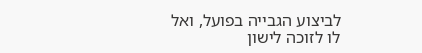לביצוע הגבייה בפועל, ואל לו לזוכה לישון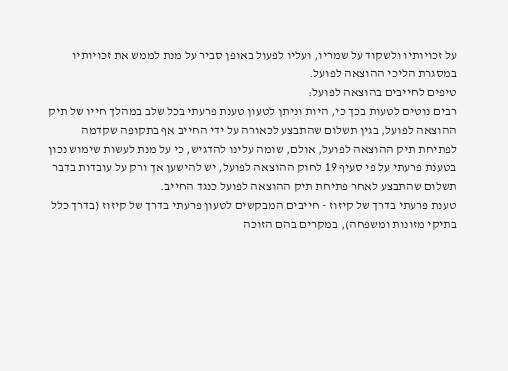על זכויותיו ולשקוד על שמריו, ועליו לפעול באופן סביר על מנת לממש את זכויותיו במסגרת הליכי ההוצאה לפועל.
טיפים לחייבים בהוצאה לפועל:
רבים נוטים לטעות בכך כי, היות וניתן לטעון טענת פרעתי בכל שלב במהלך חייו של תיק ההוצאה לפועל, בגין תשלום שהתבצע לכאורה על ידי החייב אף בתקופה שקדמה לפתיחת תיק ההוצאה לפועל, אולם, שומה עלינו להדגיש, כי על מנת לעשות שימוש נכון בטענת פרעתי על פי סעיף 19 לחוק ההוצאה לפועל, יש להישען אך ורק על עובדות בדבר תשלום שהתבצע לאחר פתיחת תיק ההוצאה לפועל כנגד החייב.
טענת פרעתי בדרך של קיזוז - חייבים המבקשים לטעון פרעתי בדרך של קיזוז (בדרך כלל בתיקי מזונות ומשפחה), במקרים בהם הזוכה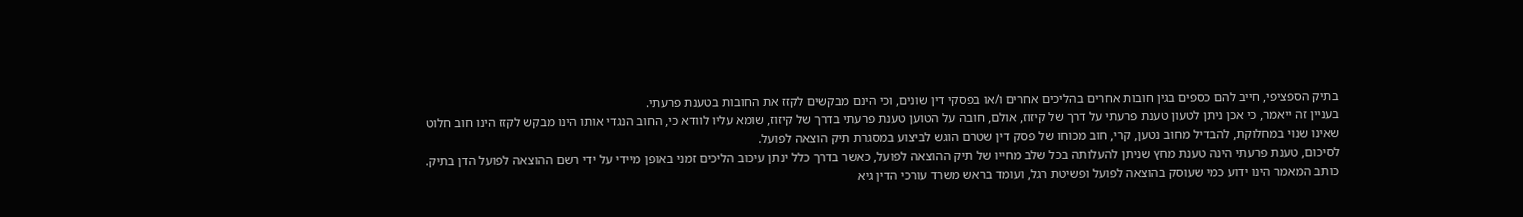בתיק הספציפי, חייב להם כספים בגין חובות אחרים בהליכים אחרים ו/או בפסקי דין שונים, וכי הינם מבקשים לקזז את החובות בטענת פרעתי.
בעניין זה ייאמר, כי אכן ניתן לטעון טענת פרעתי על דרך של קיזוז, אולם, חובה על הטוען טענת פרעתי בדרך של קיזוז, שומא עליו לוודא כי, החוב הנגדי אותו הינו מבקש לקזז הינו חוב חלוט שאינו שנוי במחלוקת, להבדיל מחוב נטען, קרי, חוב מכוחו של פסק דין שטרם הוגש לביצוע במסגרת תיק הוצאה לפועל.
לסיכום, טענת פרעתי הינה טענת מחץ שניתן להעלותה בכל שלב מחייו של תיק ההוצאה לפועל, כאשר בדרך כלל ינתן עיכוב הליכים זמני באופן מיידי על ידי רשם ההוצאה לפועל הדן בתיק.
כותב המאמר הינו ידוע כמי שעוסק בהוצאה לפועל ופשיטת רגל, ועומד בראש משרד עורכי הדין גיא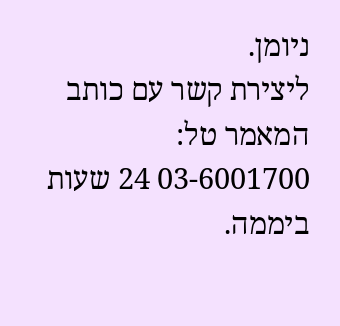ניומן.
ליצירת קשר עם כותב המאמר טל: 03-6001700 24 שעות ביממה.